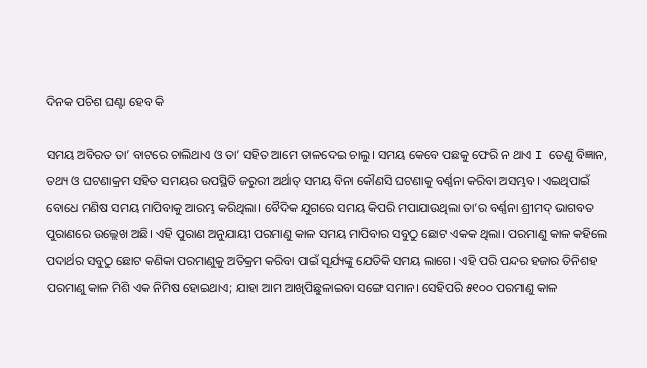ଦିନକ ପଚିଶ ଘଣ୍ଟା ହେବ କି

ସମୟ ଅବିରତ ତା’ ବାଟରେ ଚାଲିଥାଏ ଓ ତା’ ସହିତ ଆମେ ତାଳଦେଇ ଚାଲୁ। ସମୟ କେବେ ପଛକୁ ଫେରି ନ ଥାଏ I ତେଣୁ ବିଜ୍ଞାନ, ତଥ୍ୟ ଓ ଘଟଣାକ୍ରମ ସହିତ ସମୟର ଉପସ୍ଥିତି ଜରୁରୀ ଅର୍ଥାତ୍‌ ସମୟ ବିନା କୌଣସି ଘଟଣାକୁ ବର୍ଣ୍ଣନା କରିବା ଅସମ୍ଭବ। ଏଇଥିପାଇଁ ବୋଧେ ମଣିଷ ସମୟ ମାପିବାକୁ ଆରମ୍ଭ କରିଥିଲା। ବୈଦିକ ଯୁଗରେ ସମୟ କିପରି ମପାଯାଉଥିଲା ତା’ର ବର୍ଣ୍ଣନା ଶ୍ରୀମଦ୍‌ ଭାଗବତ ପୁରାଣରେ ଉଲ୍ଲେଖ ଅଛି। ଏହି ପୁରାଣ ଅନୁଯାୟୀ ପରମାଣୁ କାଳ ସମୟ ମାପିବାର ସବୁଠୁ ଛୋଟ ଏକକ ଥିଲା। ପରମାଣୁ କାଳ କହିଲେ ପଦାର୍ଥର ସବୁଠୁ ଛୋଟ କଣିକା ପରମାଣୁକୁ ଅତିକ୍ରମ କରିବା ପାଇଁ ସୂର୍ଯ୍ୟଙ୍କୁ ଯେତିକି ସମୟ ଲାଗେ। ଏହି ପରି ପନ୍ଦର ହଜାର ତିନିଶହ ପରମାଣୁ କାଳ ମିଶି ଏକ ନିମିଷ ହୋଇଥାଏ; ଯାହା ଆମ ଆଖିପିଛୁଳାଇବା ସଙ୍ଗେ ସମାନ। ସେହିପରି ୫୧୦୦ ପରମାଣୁ କାଳ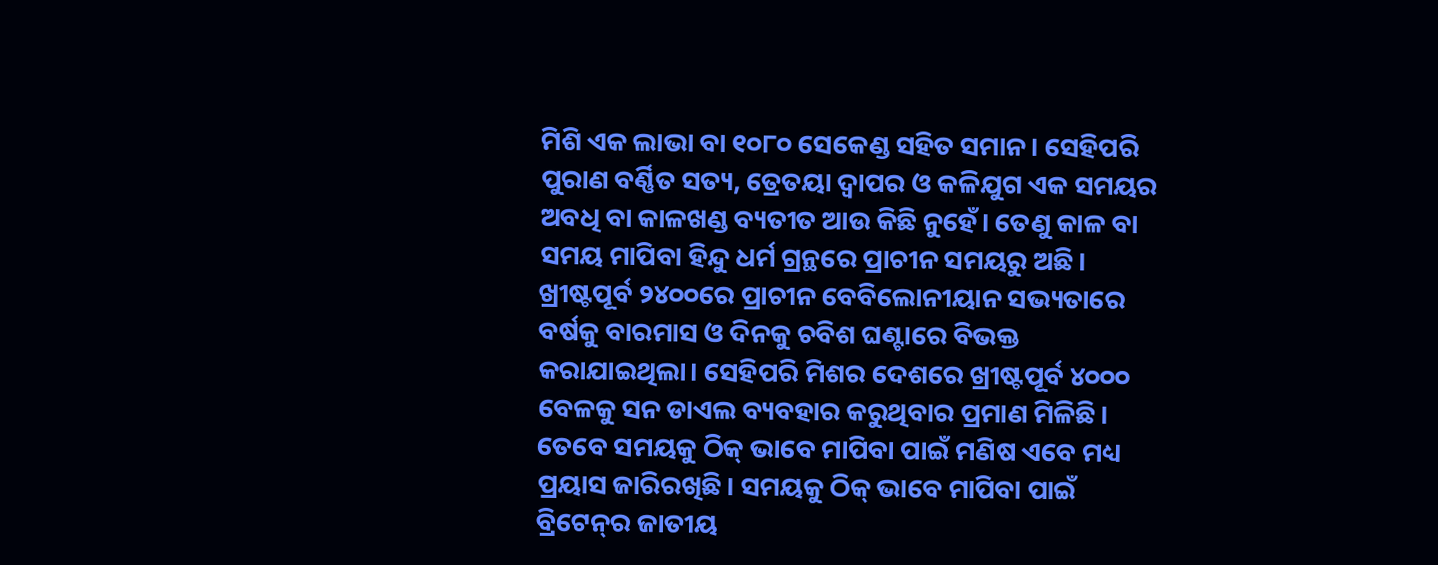ମିଶି ଏକ ଲାଭା ବା ୧୦୮୦ ସେକେଣ୍ଡ ସହିତ ସମାନ। ସେହିପରି ପୁରାଣ ବର୍ଣ୍ଣିତ ସତ୍ୟ, ତ୍ରେତୟା ଦ୍ୱାପର ଓ କଳିଯୁଗ ଏକ ସମୟର ଅବଧି ବା କାଳଖଣ୍ଡ ବ୍ୟତୀତ ଆଉ କିଛି ନୁହେଁ। ତେଣୁ କାଳ ବା ସମୟ ମାପିବା ହିନ୍ଦୁ ଧର୍ମ ଗ୍ରନ୍ଥରେ ପ୍ରାଚୀନ ସମୟରୁ ଅଛି।
ଖ୍ରୀଷ୍ଟପୂର୍ବ ୨୪୦୦ରେ ପ୍ରାଚୀନ ବେବିଲୋନୀୟାନ ସଭ୍ୟତାରେ ବର୍ଷକୁ ବାରମାସ ଓ ଦିନକୁ ଚବିଶ ଘଣ୍ଟାରେ ବିଭକ୍ତ କରାଯାଇଥିଲା। ସେହିପରି ମିଶର ଦେଶରେ ଖ୍ରୀଷ୍ଟପୂର୍ବ ୪୦୦୦ ବେଳକୁ ସନ ଡାଏଲ ବ୍ୟବହାର କରୁଥିବାର ପ୍ରମାଣ ମିଳିଛି। ତେବେ ସମୟକୁ ଠିକ୍‌ ଭାବେ ମାପିବା ପାଇଁ ମଣିଷ ଏବେ ମଧ୍ୟ ପ୍ରୟାସ ଜାରିରଖିଛି। ସମୟକୁ ଠିକ୍‌ ଭାବେ ମାପିବା ପାଇଁ ବ୍ରିଟେନ୍‌ର ଜାତୀୟ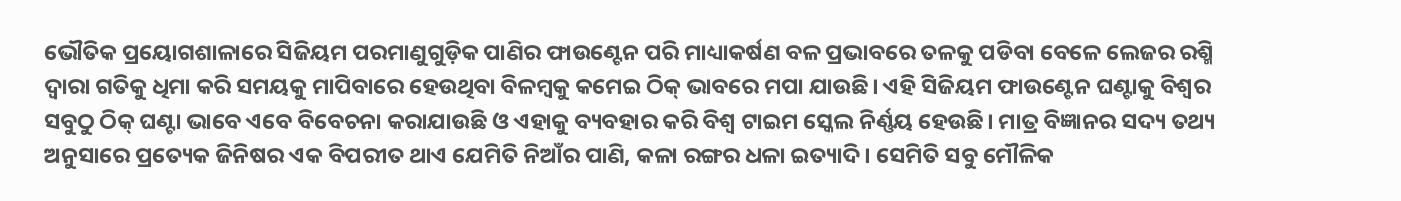ଭୌତିକ ପ୍ରୟୋଗଶାଳାରେ ସିଜିୟମ ପରମାଣୁଗୁଡ଼ିକ ପାଣିର ଫାଉଣ୍ଟେନ ପରି ମାଧ୍ୟାକର୍ଷଣ ବଳ ପ୍ରଭାବରେ ତଳକୁ ପଡିବା ବେଳେ ଲେଜର ରଶ୍ମି ଦ୍ୱାରା ଗତିକୁ ଧିମା କରି ସମୟକୁ ମାପିବାରେ ହେଉଥିବା ବିଳମ୍ବକୁ କମେଇ ଠିକ୍‌ ଭାବରେ ମପା ଯାଉଛି। ଏହି ସିଜିୟମ ଫାଉଣ୍ଟେନ ଘଣ୍ଟାକୁ ବିଶ୍ୱର ସବୁଠୁ ଠିକ୍‌ ଘଣ୍ଟା ଭାବେ ଏବେ ବିବେଚନା କରାଯାଉଛି ଓ ଏହାକୁ ବ୍ୟବହାର କରି ବିଶ୍ୱ ଟାଇମ ସ୍କେଲ ନିର୍ଣ୍ଣୟ ହେଉଛି। ମାତ୍ର ବିଜ୍ଞାନର ସଦ୍ୟ ତଥ୍ୟ ଅନୁସାରେ ପ୍ରତ୍ୟେକ ଜିନିଷର ଏକ ବିପରୀତ ଥାଏ ଯେମିତି ନିଆଁର ପାଣି, କଳା ରଙ୍ଗର ଧଳା ଇତ୍ୟାଦି। ସେମିତି ସବୁ ମୌଳିକ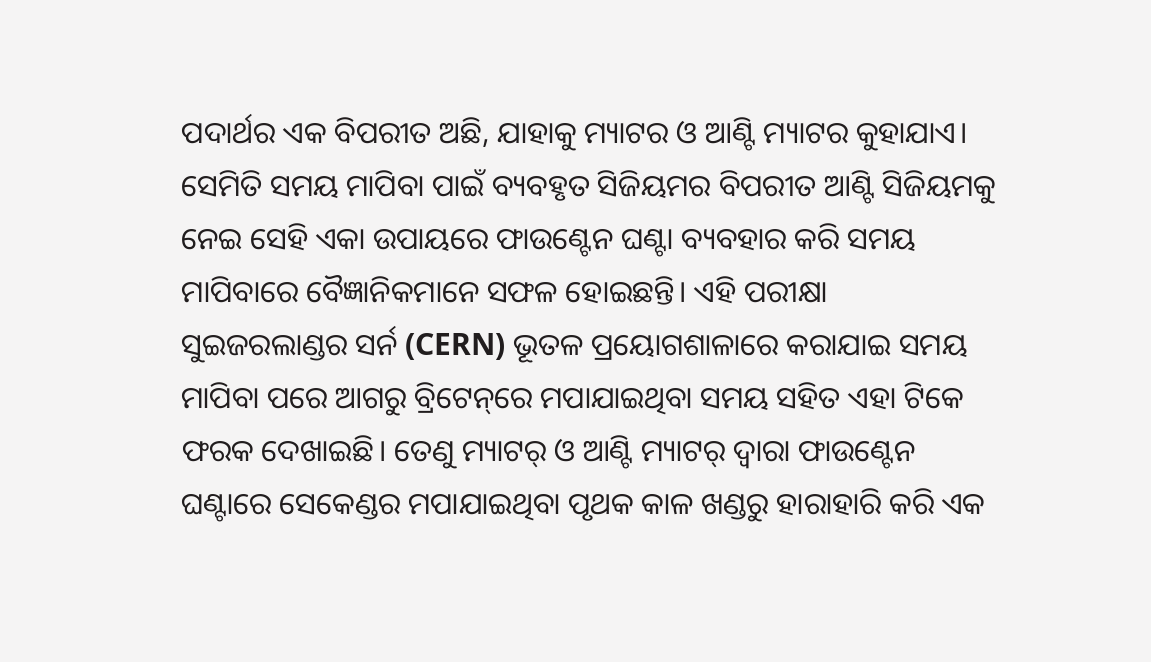ପଦାର୍ଥର ଏକ ବିପରୀତ ଅଛି, ଯାହାକୁ ମ୍ୟାଟର ଓ ଆଣ୍ଟି ମ୍ୟାଟର କୁହାଯାଏ। ସେମିତି ସମୟ ମାପିବା ପାଇଁ ବ୍ୟବହୃତ ସିଜିୟମର ବିପରୀତ ଆଣ୍ଟି ସିଜିୟମକୁ ନେଇ ସେହି ଏକା ଉପାୟରେ ଫାଉଣ୍ଟେନ ଘଣ୍ଟା ବ୍ୟବହାର କରି ସମୟ ମାପିବାରେ ବୈଜ୍ଞାନିକମାନେ ସଫଳ ହୋଇଛନ୍ତି। ଏହି ପରୀକ୍ଷା ସୁଇଜରଲାଣ୍ଡର ସର୍ନ (CERN) ଭୂତଳ ପ୍ରୟୋଗଶାଳାରେ କରାଯାଇ ସମୟ ମାପିବା ପରେ ଆଗରୁ ବ୍ରିଟେନ୍‌ରେ ମପାଯାଇଥିବା ସମୟ ସହିତ ଏହା ଟିକେ ଫରକ ଦେଖାଇଛି। ତେଣୁ ମ୍ୟାଟର୍‌ ଓ ଆଣ୍ଟି ମ୍ୟାଟର୍‌ ଦ୍ୱାରା ଫାଉଣ୍ଟେନ ଘଣ୍ଟାରେ ସେକେଣ୍ଡର ମପାଯାଇଥିବା ପୃଥକ କାଳ ଖଣ୍ଡରୁ ହାରାହାରି କରି ଏକ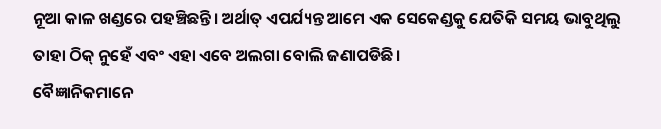ନୂଆ କାଳ ଖଣ୍ଡରେ ପହଞ୍ଚିଛନ୍ତି। ଅର୍ଥାତ୍‌ ଏପର୍ଯ୍ୟନ୍ତ ଆମେ ଏକ ସେକେଣ୍ଡକୁ ଯେତିକି ସମୟ ଭାବୁଥିଲୁ ତାହା ଠିକ୍‌ ନୁହେଁ ଏବଂ ଏହା ଏବେ ଅଲଗା ବୋଲି ଜଣାପଡିଛି।
ବୈଜ୍ଞାନିକମାନେ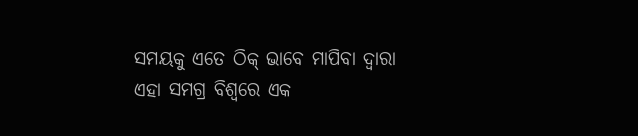ସମୟକୁ ଏତେ ଠିକ୍‌ ଭାବେ ମାପିବା ଦ୍ୱାରା ଏହା ସମଗ୍ର ବିଶ୍ୱରେ ଏକ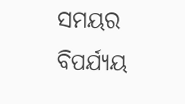ସମୟର ବିପର୍ଯ୍ୟୟ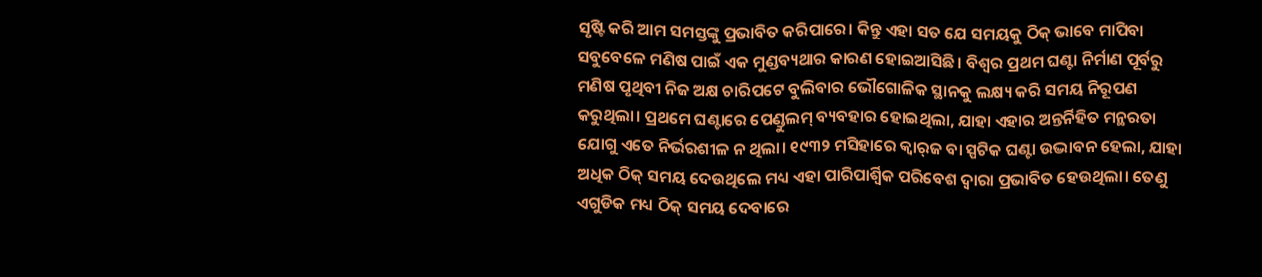ସୃଷ୍ଟି କରି ଆମ ସମସ୍ତଙ୍କୁ ପ୍ରଭାବିତ କରିପାରେ। କିନ୍ତୁ ଏହା ସତ ଯେ ସମୟକୁ ଠିକ୍‌ ଭାବେ ମାପିବା ସବୁବେଳେ ମଣିଷ ପାଇଁ ଏକ ମୁଣ୍ଡବ୍ୟଥାର କାରଣ ହୋଇଆସିଛି। ବିଶ୍ୱର ପ୍ରଥମ ଘଣ୍ଟା ନିର୍ମାଣ ପୂର୍ବରୁ ମଣିଷ ପୃଥିବୀ ନିଜ ଅକ୍ଷ ଚାରିପଟେ ବୁଲିବାର ଭୌଗୋଳିକ ସ୍ଥାନକୁ ଲକ୍ଷ୍ୟ କରି ସମୟ ନିରୂପଣ କରୁଥିଲା। ପ୍ରଥମେ ଘଣ୍ଟାରେ ପେଣ୍ଡୁଲମ୍‌ ବ୍ୟବହାର ହୋଇଥିଲା, ଯାହା ଏହାର ଅନ୍ତର୍ନିହିତ ମନ୍ଥରତା ଯୋଗୁ ଏତେ ନିର୍ଭରଶୀଳ ନ ଥିଲା। ୧୯୩୨ ମସିହାରେ କ୍ୱାର୍‌ଜ ବା ସ୍ପଟିକ ଘଣ୍ଟା ଉଦ୍ଭାବନ ହେଲା, ଯାହା ଅଧିକ ଠିକ୍‌ ସମୟ ଦେଉଥିଲେ ମଧ୍ୟ ଏହା ପାରିପାର୍ଶ୍ୱିକ ପରିବେଶ ଦ୍ୱାରା ପ୍ରଭାବିତ ହେଉଥିଲା। ତେଣୁ ଏଗୁଡିକ ମଧ୍ୟ ଠିକ୍‌ ସମୟ ଦେବାରେ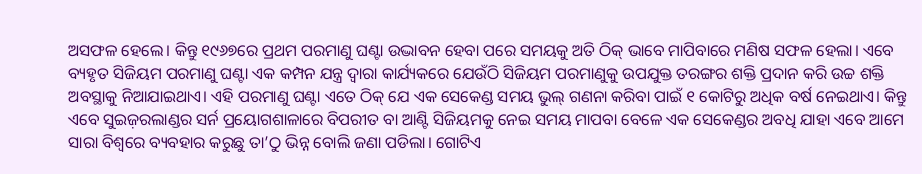ଅସଫଳ ହେଲେ। କିନ୍ତୁ ୧୯୬୭ରେ ପ୍ରଥମ ପରମାଣୁ ଘଣ୍ଟା ଉଦ୍ଭାବନ ହେବା ପରେ ସମୟକୁ ଅତି ଠିକ୍‌ ଭାବେ ମାପିବାରେ ମଣିଷ ସଫଳ ହେଲା। ଏବେ ବ୍ୟହୃତ ସିଜିୟମ ପରମାଣୁ ଘଣ୍ଟା ଏକ କମ୍ପନ ଯନ୍ତ୍ର ଦ୍ୱାରା କାର୍ଯ୍ୟକରେ ଯେଉଁଠି ସିଜିୟମ ପରମାଣୁକୁ ଉପଯୁକ୍ତ ତରଙ୍ଗର ଶକ୍ତି ପ୍ରଦାନ କରି ଉଚ୍ଚ ଶକ୍ତି ଅବସ୍ଥାକୁ ନିଆଯାଇଥାଏ। ଏହି ପରମାଣୁ ଘଣ୍ଟା ଏତେ ଠିକ୍‌ ଯେ ଏକ ସେକେଣ୍ଡ ସମୟ ଭୁଲ୍‌ ଗଣନା କରିବା ପାଇଁ ୧ କୋଟିରୁ ଅଧିକ ବର୍ଷ ନେଇଥାଏ। କିନ୍ତୁ ଏବେ ସୁଇଜ଼ରଲାଣ୍ଡର ସର୍ନ ପ୍ରୟୋଗଶାଳାରେ ବିପରୀତ ବା ଆଣ୍ଟି ସିଜିୟମକୁ ନେଇ ସମୟ ମାପବା ବେଳେ ଏକ ସେକେଣ୍ଡର ଅବଧି ଯାହା ଏବେ ଆମେ ସାରା ବିଶ୍ୱରେ ବ୍ୟବହାର କରୁଛୁ ତା’ଠୁ ଭିନ୍ନ ବୋଲି ଜଣା ପଡିଲା। ଗୋଟିଏ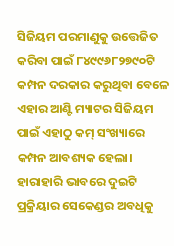ସିଜିୟମ ପରମାଣୁକୁ ଉତ୍ତେଜିତ କରିବା ପାଇଁ ୮୪୯୯୬୮୨୭୯୦ଟି କମ୍ପନ ଦରକାର କରୁଥିବା ବେଳେ ଏହାର ଆଣ୍ଟି ମ୍ୟାଟର ସିଜିୟମ ପାଇଁ ଏହାଠୁ କମ୍‌ ସଂଖ୍ୟାରେ କମ୍ପନ ଆବଶ୍ୟକ ହେଲା। ହାରାହାରି ଭାବରେ ଦୁଇଟି ପ୍ରକ୍ରିୟାର ସେକେଣ୍ଡର ଅବଧିକୁ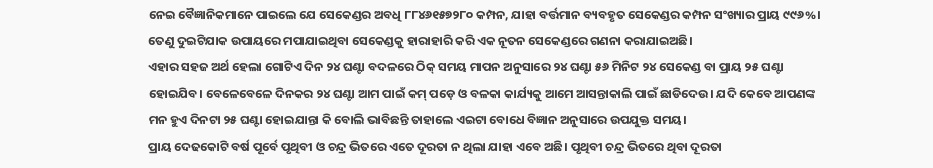ନେଇ ବୈଜ୍ଞାନିକମାନେ ପାଇଲେ ଯେ ସେକେଣ୍ଡର ଅବଧି ୮୮୪୬୧୫୭୨୮୦ କମ୍ପନ, ଯାହା ବର୍ତ୍ତମାନ ବ୍ୟବହୃତ ସେକେଣ୍ଡର କମ୍ପନ ସଂଖ୍ୟାର ପ୍ରାୟ ୯୯୬%। ତେଣୁ ଦୁଇଟିଯାକ ଉପାୟରେ ମପାଯାଇଥିବା ସେକେଣ୍ଡକୁ ହାରାହାରି କରି ଏକ ନୂତନ ସେକେଣ୍ଡରେ ଗଣନା କରାଯାଇଅଛି।
ଏହାର ସହଜ ଅର୍ଥ ହେଲା ଗୋଟିଏ ଦିନ ୨୪ ଘଣ୍ଟା ବଦଳରେ ଠିକ୍‌ ସମୟ ମାପନ ଅନୁସାରେ ୨୪ ଘଣ୍ଟା ୫୬ ମିନିଟ ୨୪ ସେକେଣ୍ଡ ବା ପ୍ରାୟ ୨୫ ଘଣ୍ଟା ହୋଇଯିବ। ବେଳେବେଳେ ଦିନକର ୨୪ ଘଣ୍ଟା ଆମ ପାଇଁ କମ୍‌ ପଡ଼େ ଓ ବଳକା କାର୍ଯ୍ୟକୁ ଆମେ ଆସନ୍ତାକାଲି ପାଇଁ ଛାଡିଦେଉ। ଯଦି କେବେ ଆପଣଙ୍କ ମନ ହୁଏ ଦିନଟା ୨୫ ଘଣ୍ଟା ହୋଇଯାନ୍ତା କି ବୋଲି ଭାବିଛନ୍ତି ତାହାଲେ ଏଇଟା ବୋଧେ ବିଜ୍ଞାନ ଅନୁସାରେ ଉପଯୁକ୍ତ ସମୟ।
ପ୍ରାୟ ଦେଢକୋଟି ବର୍ଷ ପୂର୍ବେ ପୃଥିବୀ ଓ ଚନ୍ଦ୍ର ଭିତରେ ଏତେ ଦୂରତା ନ ଥିଲା ଯାହା ଏବେ ଅଛି। ପୃଥିବୀ ଚନ୍ଦ୍ର ଭିତରେ ଥିବା ଦୂରତା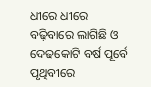ଧୀରେ ଧୀରେ ବଢ଼ିବାରେ ଲାଗିଛି ଓ ଦେଢକୋଟି ବର୍ଷ ପୂର୍ବେ ପୃଥିବୀରେ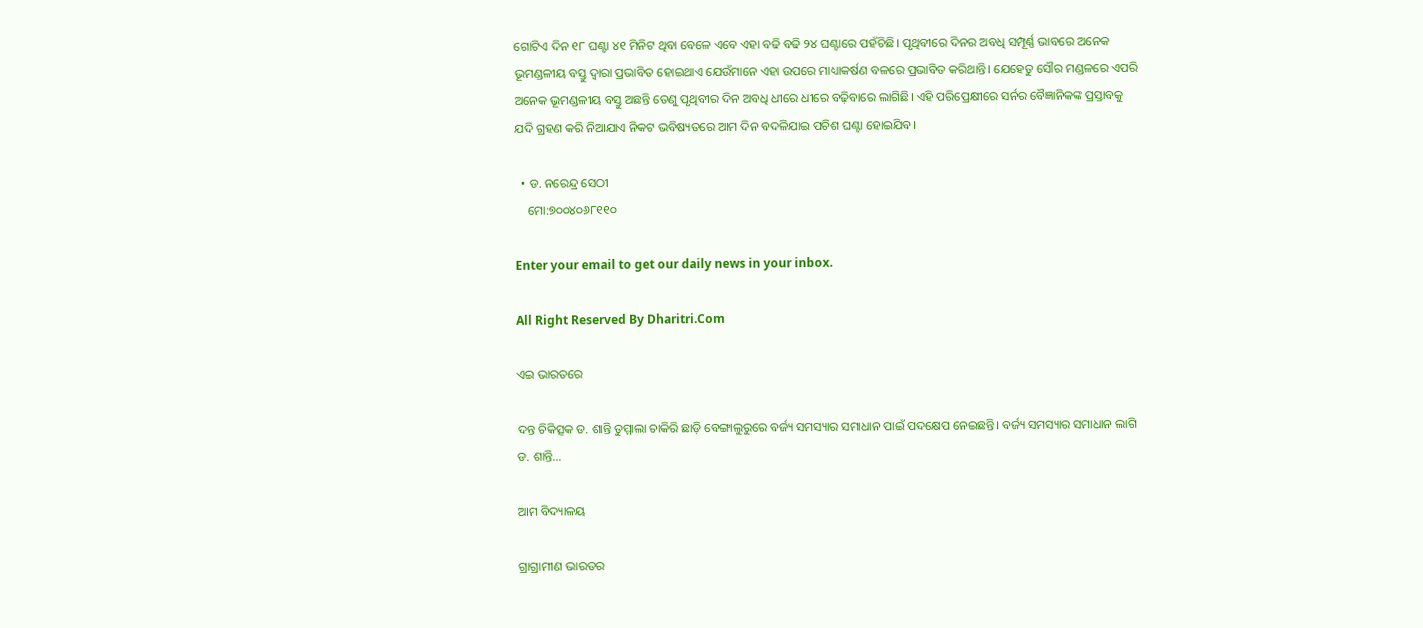ଗୋଟିଏ ଦିନ ୧୮ ଘଣ୍ଟା ୪୧ ମିନିଟ ଥିବା ବେଳେ ଏବେ ଏହା ବଢି ବଢି ୨୪ ଘଣ୍ଟାରେ ପହଁଚିଛି। ପୃଥିବୀରେ ଦିନର ଅବଧି ସମ୍ପୂର୍ଣ୍ଣ ଭାବରେ ଅନେକ ଭୂମଣ୍ଡଳୀୟ ବସ୍ତୁ ଦ୍ୱାରା ପ୍ରଭାବିତ ହୋଇଥାଏ ଯେଉଁମାନେ ଏହା ଉପରେ ମାଧ୍ୟାକର୍ଷଣ ବଳରେ ପ୍ରଭାବିତ କରିଥାନ୍ତି। ଯେହେତୁ ସୌର ମଣ୍ଡଳରେ ଏପରି ଅନେକ ଭୂମଣ୍ଡଳୀୟ ବସ୍ତୁ ଅଛନ୍ତି ତେଣୁ ପୃଥିବୀର ଦିନ ଅବଧି ଧୀରେ ଧୀରେ ବଢ଼ିବାରେ ଲାଗିଛି। ଏହି ପରିପ୍ରେକ୍ଷୀରେ ସର୍ନର ବୈଜ୍ଞାନିକଙ୍କ ପ୍ରସ୍ତାବକୁ ଯଦି ଗ୍ରହଣ କରି ନିଆଯାଏ ନିକଟ ଭବିଷ୍ୟତରେ ଆମ ଦିନ ବଦଳିଯାଇ ପଚିଶ ଘଣ୍ଟା ହୋଇଯିବ।

  • ଡ. ନରେନ୍ଦ୍ର ସେଠୀ
    ମୋ:୭୦୦୪୦୬୮୧୧୦

Enter your email to get our daily news in your inbox.

All Right Reserved By Dharitri.Com

ଏଇ ଭାରତରେ

ଦନ୍ତ ଚିକିତ୍ସକ ଡ. ଶାନ୍ତି ତୁମ୍ମାଲା ଚାକିରି ଛାଡ଼ି ବେଙ୍ଗାଲୁରୁରେ ବର୍ଜ୍ୟ ସମସ୍ୟାର ସମାଧାନ ପାଇଁ ପଦକ୍ଷେପ ନେଇଛନ୍ତି। ବର୍ଜ୍ୟ ସମସ୍ୟାର ସମାଧାନ ଲାଗି ଡ. ଶାନ୍ତି…

ଆମ ବିଦ୍ୟାଳୟ

ଗ୍ରାଗ୍ରାମୀଣ ଭାରତର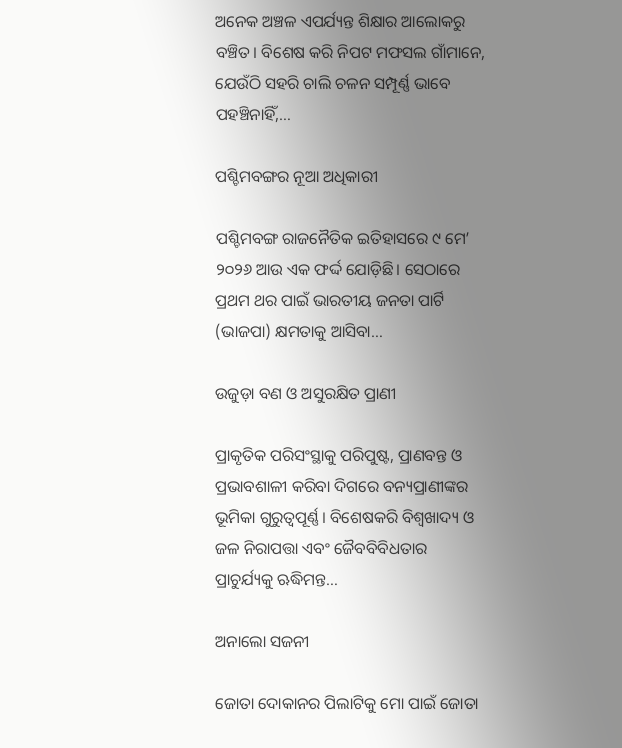ଅନେକ ଅଞ୍ଚଳ ଏପର୍ଯ୍ୟନ୍ତ ଶିକ୍ଷାର ଆଲୋକରୁ ବଞ୍ଚିତ। ବିଶେଷ କରି ନିପଟ ମଫସଲ ଗାଁମାନେ, ଯେଉଁଠି ସହରି ଚାଲି ଚଳନ ସମ୍ପୂର୍ଣ୍ଣ ଭାବେ ପହଞ୍ଚିନାହିଁ,…

ପଶ୍ଚିମବଙ୍ଗର ନୂଆ ଅଧିକାରୀ

ପଶ୍ଚିମବଙ୍ଗ ରାଜନୈତିକ ଇତିହାସରେ ୯ ମେ’ ୨୦୨୬ ଆଉ ଏକ ଫର୍ଦ୍ଦ ଯୋଡ଼ିଛି। ସେଠାରେ ପ୍ରଥମ ଥର ପାଇଁ ଭାରତୀୟ ଜନତା ପାର୍ଟି (ଭାଜପା) କ୍ଷମତାକୁ ଆସିବା…

ଉଜୁଡ଼ା ବଣ ଓ ଅସୁରକ୍ଷିତ ପ୍ରାଣୀ

ପ୍ରାକୃତିକ ପରିସଂସ୍ଥାକୁ ପରିପୁଷ୍ଟ, ପ୍ରାଣବନ୍ତ ଓ ପ୍ରଭାବଶାଳୀ କରିବା ଦିଗରେ ବନ୍ୟପ୍ରାଣୀଙ୍କର ଭୂମିକା ଗୁରୁତ୍ୱପୂର୍ଣ୍ଣ। ବିଶେଷକରି ବିଶ୍ବଖାଦ୍ୟ ଓ ଜଳ ନିରାପତ୍ତା ଏବଂ ଜୈବବିବିଧତାର ପ୍ରାଚୁର୍ଯ୍ୟକୁ ଋଦ୍ଧିମନ୍ତ…

ଅନାଲୋ ସଜନୀ

ଜୋତା ଦୋକାନର ପିଲାଟିକୁ ମୋ ପାଇଁ ଜୋତା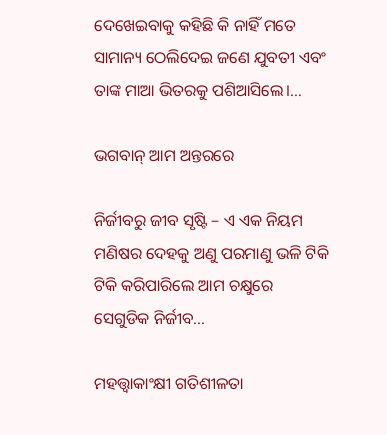ଦେଖେଇବାକୁ କହିଛି କି ନାହିଁ ମତେ ସାମାନ୍ୟ ଠେଲିଦେଇ ଜଣେ ଯୁବତୀ ଏବଂ ତାଙ୍କ ମାଆ ଭିତରକୁ ପଶିଆସିଲେ।…

ଭଗବାନ୍‌ ଆମ ଅନ୍ତରରେ

ନିର୍ଜୀବରୁ ଜୀବ ସୃଷ୍ଟି – ଏ ଏକ ନିୟମ ମଣିଷର ଦେହକୁ ଅଣୁ ପରମାଣୁ ଭଳି ଟିକି ଟିକି କରିପାରିଲେ ଆମ ଚକ୍ଷୁରେ ସେଗୁଡିକ ନିର୍ଜୀବ…

ମହତ୍ତ୍ୱାକାଂକ୍ଷୀ ଗତିଶୀଳତା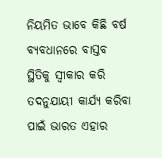ନିୟମିତ ଭାବେ କିଛି ବର୍ଷ ବ୍ୟବଧାନରେ ବାସ୍ତବ ସ୍ଥିତିକୁ ସ୍ବୀକାର କରି ତଦନୁଯାୟୀ କାର୍ଯ୍ୟ କରିବା ପାଇଁ ଭାରତ ଏହାର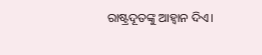ରାଷ୍ଟ୍ରଦୂତଙ୍କୁ ଆହ୍ବାନ ଦିଏ।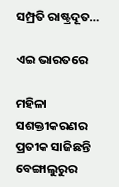ସମ୍ପ୍ରତି ରାଷ୍ଟ୍ରଦୂତ…

ଏଇ ଭାରତରେ

ମହିଳା ସଶକ୍ତୀକରଣର ପ୍ରତୀକ ସାଜିଛନ୍ତି ବେଙ୍ଗାଲୁରୁର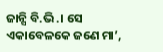ଜାନ୍ସି ବି.ଭି.। ସେ ଏକାବେଳକେ ଜଣେ ମା’,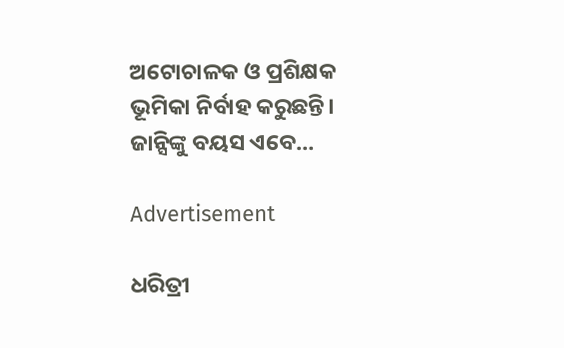ଅଟୋଚାଳକ ଓ ପ୍ରଶିକ୍ଷକ ଭୂମିକା ନିର୍ବାହ କରୁଛନ୍ତି। ଜାନ୍ସିଙ୍କୁ ବୟସ ଏବେ…

Advertisement

ଧରିତ୍ରୀ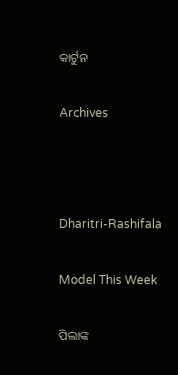କାର୍ଟୁନ

Archives



Dharitri-Rashifala

Model This Week

ପିଲାଙ୍କ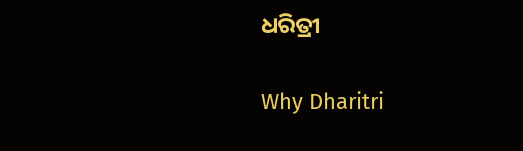ଧରିତ୍ରୀ

Why Dharitri